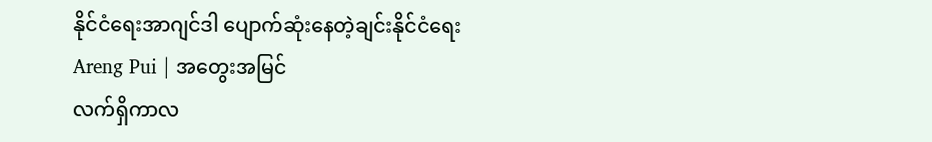နိုင်ငံရေးအာဂျင်ဒါ ပျောက်ဆုံးနေတဲ့ချင်းနိုင်ငံရေး
Areng Pui | အတွေးအမြင်
လက်ရှိကာလ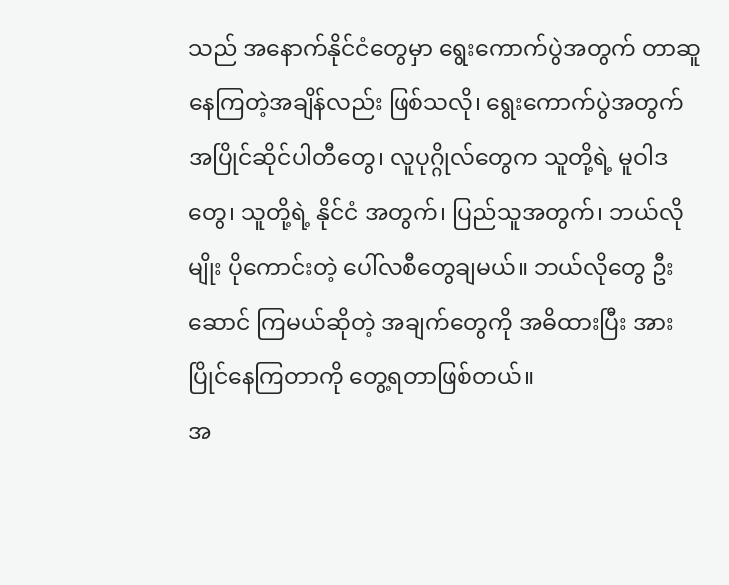သည် အနောက်နိုင်ငံတွေမှာ ရွေးကောက်ပွဲအတွက် တာဆူနေကြတဲ့အချိန်လည်း ဖြစ်သလို၊ ရွေးကောက်ပွဲအတွက် အပြိုင်ဆိုင်ပါတီတွေ၊ လူပုဂ္ဂိုလ်တွေက သူတို့ရဲ့ မူဝါဒတွေ၊ သူတို့ရဲ့ နိုင်ငံ အတွက်၊ ပြည်သူအတွက်၊ ဘယ်လိုမျိုး ပိုကောင်းတဲ့ ပေါ်လစီတွေချမယ်။ ဘယ်လိုတွေ ဦးဆောင် ကြမယ်ဆိုတဲ့ အချက်တွေကို အဓိထားပြီး အားပြိုင်နေကြတာကို တွေ့ရတာဖြစ်တယ်။
အ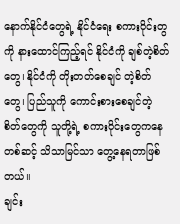နောက်နိုင်ငံတွေရဲ့ နိုင်ငံရေး စကားဝိုင်းတွကို နားထောင်ကြည့်ရင် နိုင်ငံကို ချစ်တဲ့စိတ်တွေ၊ နိုင်ငံကို တိုးတတ်စေချင် တဲ့စိတ်တွေ၊ ပြည်သူကို ကောင်းစားစေချင်တဲ့ စိတ်တွေကို သူတို့ရဲ့ စကားဝိုင်းတွေကနေ တစ်ဆင့် သိသာမြင်သာ တွေ့နေရတာဖြစ်တယ်။
ချင်း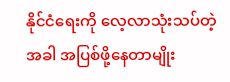နိုင်ငံရေးကို လေ့လာသုံးသပ်တဲ့အခါ အပြစ်ဖို့နေတာမျိုး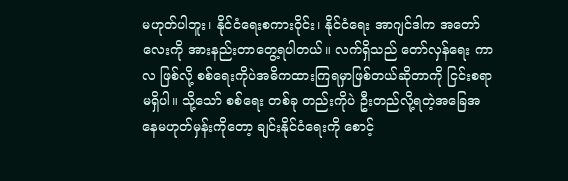မဟုတ်ပါဘူး၊ နိုင်ငံရေးစကားဝိုင်း၊ နိုင်ငံရေး အာဂျင်ဒါက အတော်လေးကို အားနည်းတာတွေ့ရပါတယ်။ လက်ရှိသည် တော်လှန်ရေး ကာလ ဖြစ်လို့ စစ်ရေးကိုပဲအဓိကထားကြရမှာဖြစ်တယ်ဆိုတာကို ငြင်းစရာမရှိပါ။ သို့သော် စစ်ရေး တစ်ခု တည်းကိုပဲ ဦးတည်လို့ရတဲ့အခြေအနေမဟုတ်မှန်းကိုတော့ ချင်းနိုင်ငံရေးကို စောင့်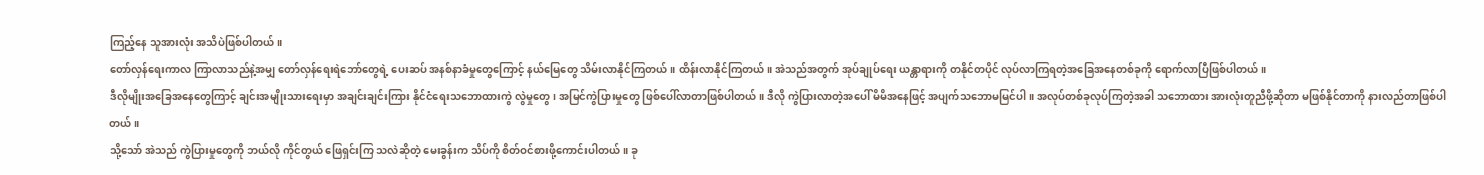ကြည့်နေ သူအားလုံး အသိပဲဖြစ်ပါတယ်။
တော်လှန်ရေးကာလ ကြာလာသည်နဲ့အမျှ တော်လှန်ရေးရဲဘော်တွေရဲ့ ပေးဆပ် အနစ်နာခံမှုတွေကြောင့် နယ်မြေတွေ သိမ်းလာနိုင်ကြတယ်။ ထိန်းလာနိုင်ကြတယ်။ အဲသည်အတွက် အုပ်ချုပ်ရေး ယန္တာရားကို တနိုင်တပိုင် လုပ်လာကြရတဲ့အခြေအနေတစ်ခုကို ရောက်လာပြီဖြစ်ပါတယ်။
ဒီလိုမျိုးအခြေအနေတွေကြာင့် ချင်းအမျိုးသားရေးမှာ အချင်းချင်းကြား နိုင်ငံရေးသဘောထားကွဲ လွဲမှုတွေ၊ အမြင်ကွဲပြားမှုတွေ ဖြစ်ပေါ်လာတာဖြစ်ပါတယ်။ ဒီလို ကွဲပြားလာတဲ့အပေါ် မိမိအနေဖြင့် အပျက်သဘောမမြင်ပါ။ အလုပ်တစ်ခုလုပ်ကြတဲ့အခါ သဘောထား အားလုံးတူညီဖို့ဆိုတာ မဖြစ်နိုင်တာကို နားလည်တာဖြစ်ပါတယ်။
သို့သော် အဲသည် ကွဲပြားမှုတွေကို ဘယ်လို ကိုင်တွယ် ဖြေရှင်းကြ သလဲဆိုတဲ့ မေးခွန်းက သိပ်ကို စိတ်ဝင်စားဖို့ကောင်းပါတယ်။ ခု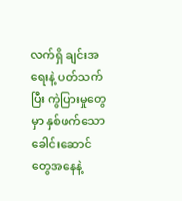လက်ရှိ ချင်းအရေးနဲ့ ပတ်သက်ပြီး ကွဲပြားမှုတွေမှာ နှစ်ဖက်သောခေါင်းဆောင်တွေအနေနဲ့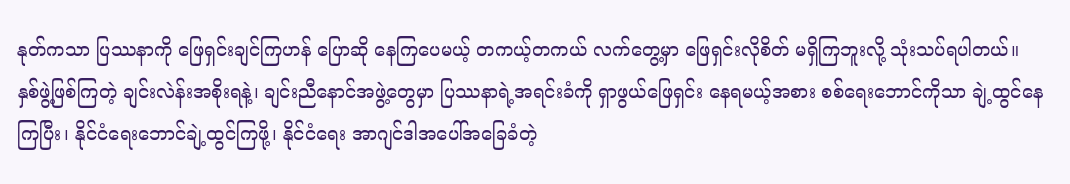နုတ်ကသာ ပြဿနာကို ဖြေရှင်းချင်ကြဟန် ပြောဆို နေကြပေမယ့် တကယ့်တကယ် လက်တွေ့မှာ ဖြေရှင်းလိုစိတ် မရှိကြဘူးလို့ သုံးသပ်ရပါတယ်။
နှစ်ဖွဲ့ဖြစ်ကြတဲ့ ချင်းလဲန်းအစိုးရနဲ့၊ ချင်းညီနောင်အဖွဲ့တွေမှာ ပြဿနာရဲ့အရင်းခံကို ရှာဖွယ်ဖြေရှင်း နေရမယ့်အစား စစ်ရေးဘောင်ကိုသာ ချဲ့ထွင်နေကြပြီး၊ နိုင်ငံရေးဘောင်ချဲ့ထွင်ကြဖို့၊ နိုင်ငံရေး အာဂျင်ဒါအပေါ်အခြေခံတဲ့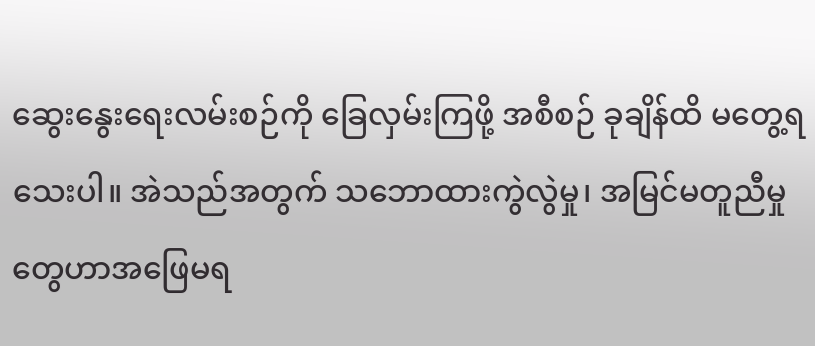ဆွေးနွေးရေးလမ်းစဉ်ကို ခြေလှမ်းကြဖို့ အစီစဉ် ခုချိန်ထိ မတွေ့ရသေးပါ။ အဲသည်အတွက် သဘောထားကွဲလွဲမှု၊ အမြင်မတူညီမှုတွေဟာအဖြေမရ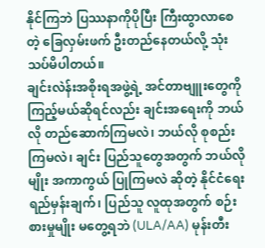နိုင်ကြဘဲ ပြဿနာကိုပိုပြီး ကြီးထွာလာစေတဲ့ ခြေလှမ်းဖက် ဦးတည်နေတယ်လို့ သုံးသပ်မိပါတယ်။
ချင်းလဲန်းအစိုးရအဖွဲ့ရဲ့ အင်တာဗျူးတွေကို ကြည့်မယ်ဆိုရင်လည်း ချင်းအရေးကို ဘယ်လို တည်ဆောက်ကြမလဲ၊ ဘယ်လို စုစည်းကြမလဲ၊ ချင်း ပြည်သူတွေအတွက် ဘယ်လိုမျိုး အကာကွယ် ပြုကြမလဲ ဆိုတဲ့ နိုင်ငံရေးရည်မှန်းချက်၊ ပြည်သူ လူထုအတွက် စဉ်းစားမှုမျိုး မတွေ့ရဘဲ (ULA/AA) မုန်းတီး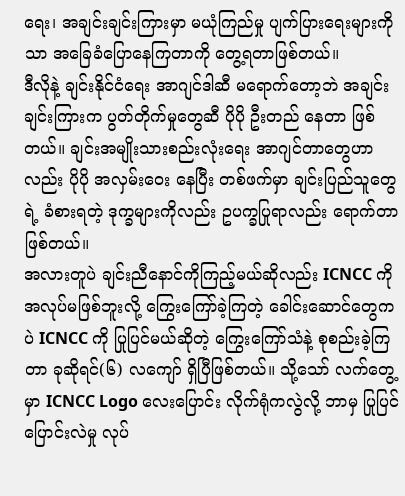ရေး၊ အချင်းချင်းကြားမှာ မယုံကြည်မှု ပျက်ပြားရေးများကိုသာ အခြေခံပြောနေကြတာကို တွေ့ရတာဖြစ်တယ်။
ဒီလိုနဲ့ ချင်းနိုင်ငံရေး အာဂျင်ဒါဆီ မရောက်တော့ဘဲ အချင်းချင်းကြားက ပွတ်တိုက်မှုတွေဆီ ပိုပို ဦးတည် နေတာ ဖြစ်တယ်။ ချင်းအမျိုးသားစည်းလုံးရေး အာဂျင်တာတွေဟာလည်း ပိုပို အလှမ်းဝေး နေပြီး တစ်ဖက်မှာ ချင်းပြည်သူတွေရဲ့ ခံစားရတဲ့ ဒုက္ခများကိုလည်း ဥပက္ခပြုရာလည်း ရောက်တာ ဖြစ်တယ်။
အလားတူပဲ ချင်းညီနောင်ကိုကြည့်မယ်ဆိုလည်း ICNCC ကို အလုပ်မဖြစ်ဘူးလို့ ကြွေးကြော်ခဲ့ကြတဲ့ ခေါင်းဆောင်တွေကပဲ ICNCC ကို ပြုပြင်မယ်ဆိုတဲ့ ကြွေးကြော်သံနဲ့ စုစည်းခဲ့ကြတာ ခုဆိုရင်(၆) လကျော် ရှိပြီဖြစ်တယ်။ သို့သော် လက်တွေ့မှာ ICNCC Logo လေးပြောင်း လိုက်ရုံကလွဲလို့ ဘာမှ ပြုပြင်ပြောင်းလဲမှု လုပ်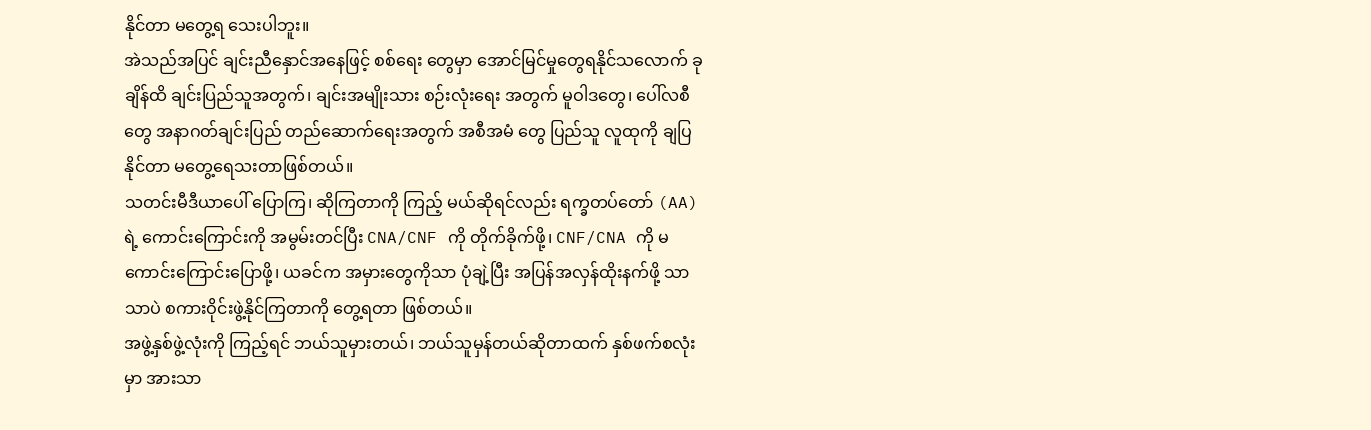နိုင်တာ မတွေ့ရ သေးပါဘူး။
အဲသည်အပြင် ချင်းညီနှောင်အနေဖြင့် စစ်ရေး တွေမှာ အောင်မြင်မှုတွေရနိုင်သလောက် ခုချိန်ထိ ချင်းပြည်သူအတွက်၊ ချင်းအမျိုးသား စဉ်းလုံးရေး အတွက် မူဝါဒတွေ၊ ပေါ်လစီတွေ အနာဂတ်ချင်းပြည် တည်ဆောက်ရေးအတွက် အစီအမံ တွေ ပြည်သူ လူထုကို ချပြနိုင်တာ မတွေ့ရေသးတာဖြစ်တယ်။
သတင်းမီဒီယာပေါ် ပြောကြ၊ ဆိုကြတာကို ကြည့် မယ်ဆိုရင်လည်း ရက္ခတပ်တော် (AA) ရဲ့ ကောင်းကြောင်းကို အမွမ်းတင်ပြီး CNA/CNF ကို တိုက်ခိုက်ဖို့၊ CNF/CNA ကို မကောင်းကြောင်းပြောဖို့၊ ယခင်က အမှားတွေကိုသာ ပုံချဲ့ပြီး အပြန်အလှန်ထိုးနက်ဖို့ သာသာပဲ စကားဝိုင်းဖွဲ့နိုင်ကြတာကို တွေ့ရတာ ဖြစ်တယ်။
အဖွဲ့နှစ်ဖွဲ့လုံးကို ကြည့်ရင် ဘယ်သူမှားတယ်၊ ဘယ်သူမှန်တယ်ဆိုတာထက် နှစ်ဖက်စလုံးမှာ အားသာ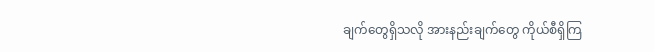ချက်တွေရှိသလို အားနည်းချက်တွေ ကိုယ်စီရှိကြ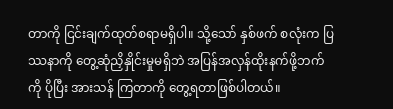တာကို ငြင်းချက်ထုတ်စရာမရှိပါ။ သို့သော် နှစ်ဖက် စလုံးက ပြဿနာကို တွေ့ဆုံညှိနှိုင်းမှုမရှိဘဲ အပြန်အလှန်ထိုးနက်ဖို့ဘက်ကို ပိုပြီး အားသန် ကြတာကို တွေ့ရတာဖြစ်ပါတယ်။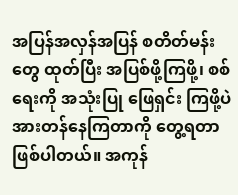အပြန်အလှန်အပြန် စတိတ်မန်းတွေ ထုတ်ပြီး အပြစ်ဖို့ကြဖို့၊ စစ်ရေးကို အသုံးပြု ဖြေရှင်း ကြဖို့ပဲ အားတန်နေကြတာကို တွေ့ရတာဖြစ်ပါတယ်။ အကုန်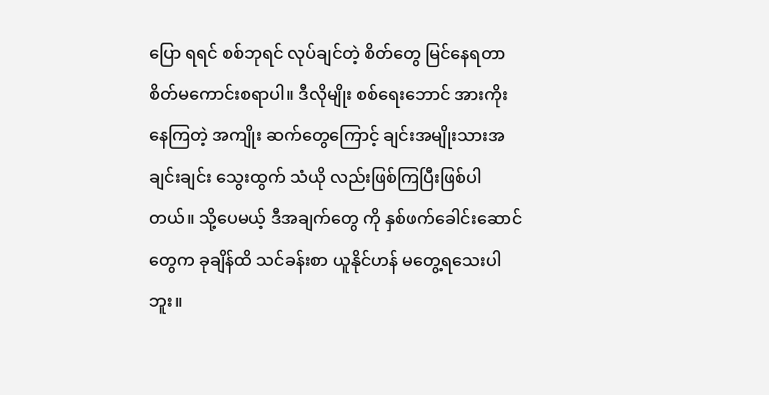ပြော ရရင် စစ်ဘုရင် လုပ်ချင်တဲ့ စိတ်တွေ မြင်နေရတာ စိတ်မကောင်းစရာပါ။ ဒီလိုမျိုး စစ်ရေးဘောင် အားကိုး နေကြတဲ့ အကျိုး ဆက်တွေကြောင့် ချင်းအမျိုးသားအချင်းချင်း သွေးထွက် သံယို လည်းဖြစ်ကြပြီးဖြစ်ပါတယ်။ သို့ပေမယ့် ဒီအချက်တွေ ကို နှစ်ဖက်ခေါင်းဆောင်တွေက ခုချိန်ထိ သင်ခန်းစာ ယူနိုင်ဟန် မတွေ့ရသေးပါဘူး။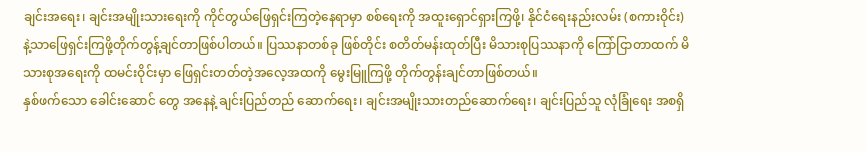ချင်းအရေး၊ ချင်းအမျိုးသားရေးကို ကိုင်တွယ်ဖြေရှင်းကြတဲ့နေရာမှာ စစ်ရေးကို အထူးရှောင်ရှားကြဖို့၊ နိုင်ငံရေးနည်းလမ်း (စကားဝိုင်း) နဲ့သာဖြေရှင်းကြဖို့တိုက်တွန့်ချင်တာဖြစ်ပါတယ်။ ပြဿနာတစ်ခု ဖြစ်တိုင်း စတိတ်မန်းထုတ်ပြီး မိသားစုပြဿနာကို ကြော်ငြာတာထက် မိသားစုအရေးကို ထမင်းဝိုင်းမှာ ဖြေရှင်းတတ်တဲ့အလေ့အထကို မွေးမြူကြဖို့ တိုက်တွန်းချင်တာဖြစ်တယ်။
နှစ်ဖက်သော ခေါင်းဆောင် တွေ အနေနဲ့ ချင်းပြည်တည် ဆောက်ရေး၊ ချင်းအမျိုးသားတည်ဆောက်ရေး၊ ချင်းပြည်သူ လုံခြုံရေး အစရှိ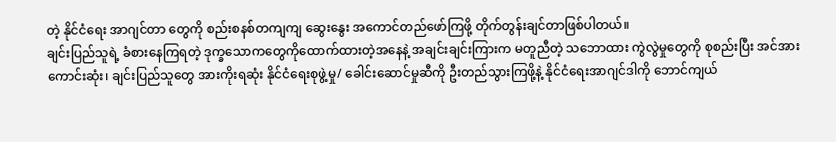တဲ့ နိုင်ငံရေး အာဂျင်တာ တွေကို စည်းစနစ်တကျကျ ဆွေးနွေး အကောင်တည်ဖော်ကြဖို့ တိုက်တွန်းချင်တာဖြစ်ပါတယ်။
ချင်းပြည်သူရဲ့ ခံစားနေကြရတဲ့ ဒုက္ခသောကတွေကိုထောက်ထားတဲ့အနေနဲ့ အချင်းချင်းကြားက မတူညီတဲ့ သဘောထား ကွဲလွဲမှုတွေကို စုစည်းပြီး အင်အားကောင်းဆုံး၊ ချင်းပြည်သူတွေ အားကိုးရဆုံး နိုင်ငံရေးစုဖွဲ့မှု/ ခေါင်းဆောင်မှုဆီကို ဦးတည်သွားကြဖို့နဲ့ နိုင်ငံရေးအာဂျင်ဒါကို ဘောင်ကျယ်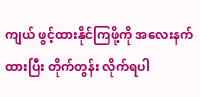ကျယ် ဖွင့်ထားနိုင်ကြဖို့ကို အလေးနက်ထားပြီး တိုက်တွန်း လိုက်ရပါ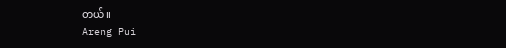တယ်။
Areng Pui